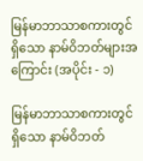မြန်မာဘာသာစကားတွင်ရှိသော နာမ်ဝိဘတ်များအကြောင်း (အပိုင်း - ၁)

မြန်မာဘာသာစကားတွင်ရှိသော နာမ်ဝိဘတ်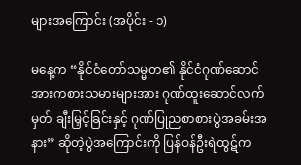များအကြောင်း (အပိုင်း - ၁)

မနေ့က “နိုင်ငံတော်သမ္မတ၏ နိုင်ငံဂုဏ်ဆောင်အားကစားသမားများအား ဂုဏ်ထူးဆောင်လက်မှတ် ချီးမြှင့်ခြင်းနှင့် ဂုဏ်ပြုညစာစားပွဲအခမ်းအနား” ဆိုတဲ့ပွဲအကြောင်းကို ပြန်ဝန်ဦးရဲထွဋ်က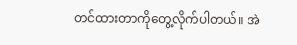တင်ထားတာကိုတွေ့လိုက်ပါတယ်။ အဲ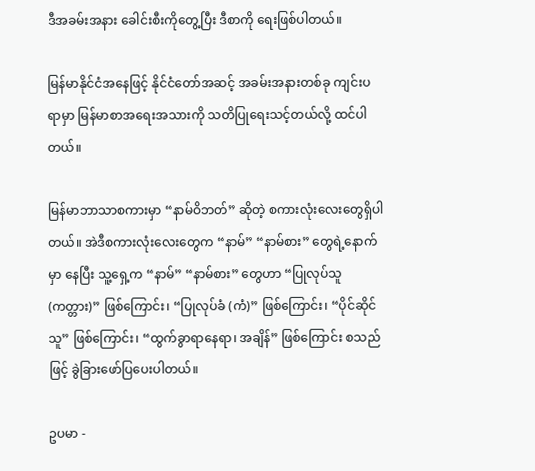ဒီအခမ်းအနား ခေါင်းစီးကိုတွေ့ပြီး ဒီစာကို ရေးဖြစ်ပါတယ်။

မြန်မာနိုင်ငံအနေဖြင့် နိုင်ငံတော်အဆင့် အခမ်းအနားတစ်ခု ကျင်းပရာမှာ မြန်မာစာအရေးအသားကို သတိပြုရေးသင့်တယ်လို့ ထင်ပါတယ်။

မြန်မာဘာသာစကားမှာ “နာမ်ဝိဘတ်” ဆိုတဲ့ စကားလုံးလေးတွေရှိပါတယ်။ အဲဒီစကားလုံးလေးတွေက “နာမ်” “နာမ်စား” တွေရဲ့နောက်မှာ နေပြီး သူ့ရှေ့က “နာမ်” “နာမ်စား” တွေဟာ “ပြုလုပ်သူ (ကတ္တား)” ဖြစ်ကြောင်း၊ “ပြုလုပ်ခံ (ကံ)” ဖြစ်ကြောင်း၊ “ပိုင်ဆိုင်သူ” ဖြစ်ကြောင်း၊ “ထွက်ခွာရာနေရာ၊ အချိန်” ဖြစ်ကြောင်း စသည်ဖြင့် ခွဲခြားဖော်ပြပေးပါတယ်။

ဥပမာ -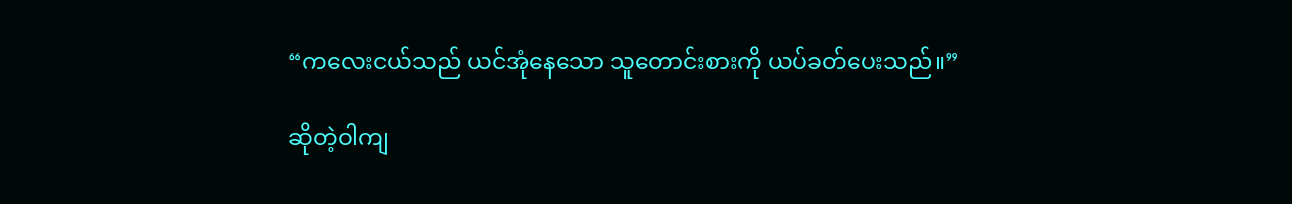“ကလေးငယ်သည် ယင်အုံနေသော သူတောင်းစားကို ယပ်ခတ်ပေးသည်။”

ဆိုတဲ့ဝါကျ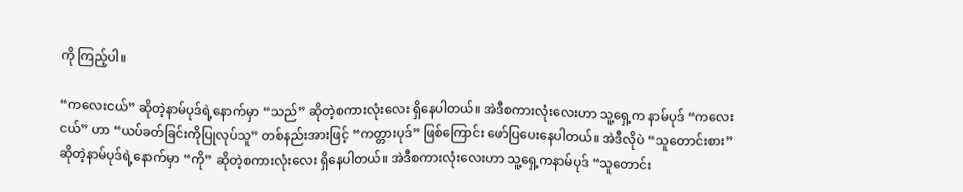ကို ကြည့်ပါ။

“ကလေးငယ်” ဆိုတဲ့နာမ်ပုဒ်ရဲ့နောက်မှာ “သည်” ဆိုတဲ့စကားလုံးလေး ရှိနေပါတယ်။ အဲဒီစကားလုံးလေးဟာ သူ့ရှေ့က နာမ်ပုဒ် “ကလေးငယ်” ဟာ “ယပ်ခတ်ခြင်းကိုပြုလုပ်သူ” တစ်နည်းအားဖြင့် “ကတ္တားပုဒ်” ဖြစ်ကြောင်း ဖော်ပြပေးနေပါတယ်။ အဲဒီလိုပဲ “သူတောင်းစား” ဆိုတဲ့နာမ်ပုဒ်ရဲ့နောက်မှာ “ကို” ဆိုတဲ့စကားလုံးလေး ရှိနေပါတယ်။ အဲဒီစကားလုံးလေးဟာ သူ့ရှေ့ကနာမ်ပုဒ် “သူတောင်း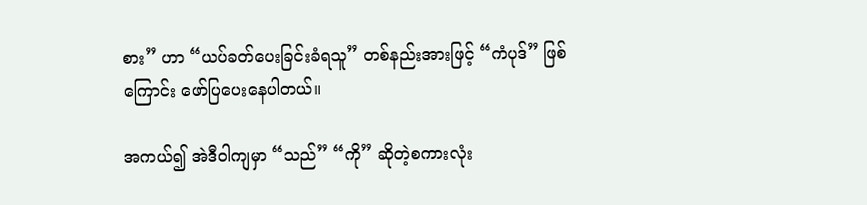စား” ဟာ “ယပ်ခတ်ပေးခြင်းခံရသူ” တစ်နည်းအားဖြင့် “ကံပုဒ်” ဖြစ်ကြောင်း ဖော်ပြပေးနေပါတယ်။

အကယ်၍ အဲဒီဝါကျမှာ “သည်” “ကို” ဆိုတဲ့စကားလုံး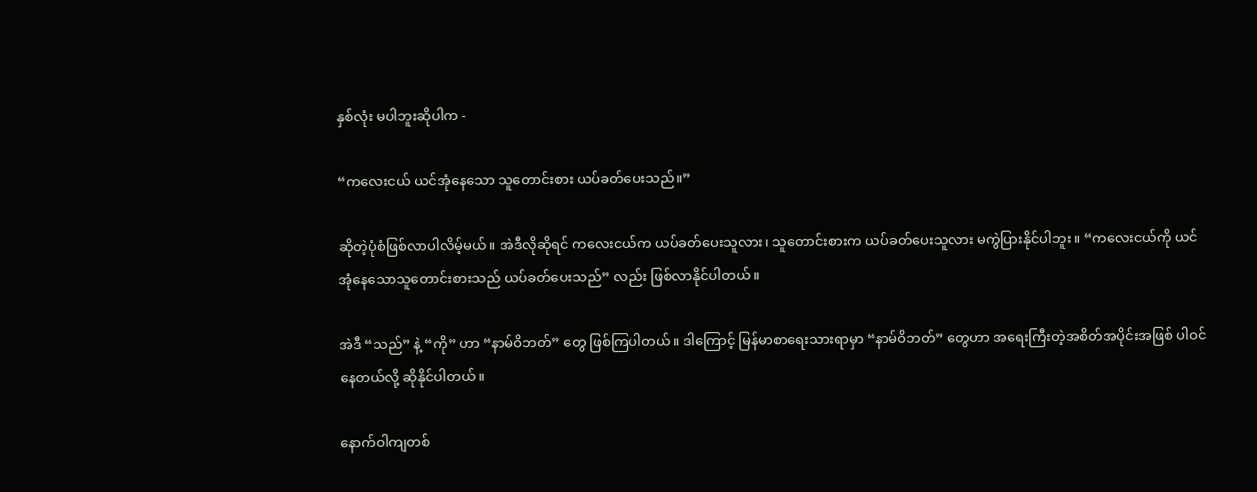နှစ်လုံး မပါဘူးဆိုပါက -

“ကလေးငယ် ယင်အုံနေသော သူတောင်းစား ယပ်ခတ်ပေးသည်။”

ဆိုတဲ့ပုံစံဖြစ်လာပါလိမ့်မယ်။ အဲဒီလိုဆိုရင် ကလေးငယ်က ယပ်ခတ်ပေးသူလား၊ သူတောင်းစားက ယပ်ခတ်ပေးသူလား မကွဲပြားနိုင်ပါဘူး။ “ကလေးငယ်ကို ယင်အုံနေသောသူတောင်းစားသည် ယပ်ခတ်ပေးသည်” လည်း ဖြစ်လာနိုင်ပါတယ်။

အဲဒီ “သည်” နဲ့ “ကို” ဟာ “နာမ်ဝိဘတ်” တွေ ဖြစ်ကြပါတယ်။ ဒါကြောင့် မြန်မာစာရေးသားရာမှာ “နာမ်ဝိဘတ်” တွေဟာ အရေးကြီးတဲ့အစိတ်အပိုင်းအဖြစ် ပါဝင်နေတယ်လို့ ဆိုနိုင်ပါတယ်။

နောက်ဝါကျတစ်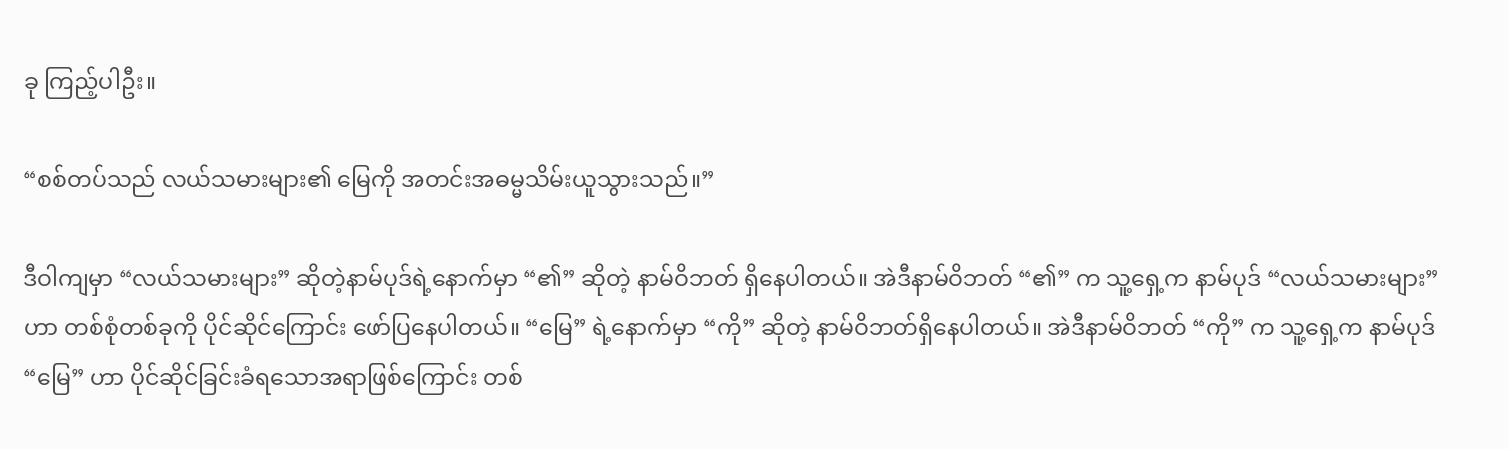ခု ကြည့်ပါဦး။

“စစ်တပ်သည် လယ်သမားများ၏ မြေကို အတင်းအဓမ္မသိမ်းယူသွားသည်။”

ဒီဝါကျမှာ “လယ်သမားများ” ဆိုတဲ့နာမ်ပုဒ်ရဲ့နောက်မှာ “၏” ဆိုတဲ့ နာမ်ဝိဘတ် ရှိနေပါတယ်။ အဲဒီနာမ်ဝိဘတ် “၏” က သူ့ရှေ့က နာမ်ပုဒ် “လယ်သမားများ” ဟာ တစ်စုံတစ်ခုကို ပိုင်ဆိုင်ကြောင်း ဖော်ပြနေပါတယ်။ “မြေ” ရဲ့နောက်မှာ “ကို” ဆိုတဲ့ နာမ်ဝိဘတ်ရှိနေပါတယ်။ အဲဒီနာမ်ဝိဘတ် “ကို” က သူ့ရှေ့က နာမ်ပုဒ် “မြေ” ဟာ ပိုင်ဆိုင်ခြင်းခံရသောအရာဖြစ်ကြောင်း တစ်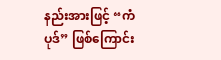နည်းအားဖြင့် “ကံပုဒ်” ဖြစ်ကြောင်း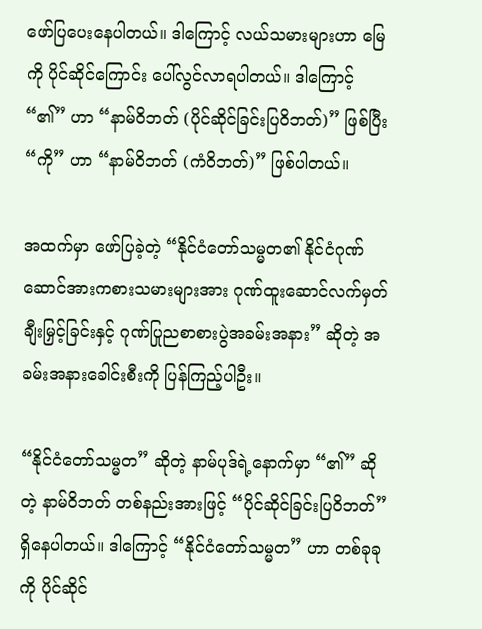ဖော်ပြပေးနေပါတယ်။ ဒါကြောင့် လယ်သမားများဟာ မြေကို ပိုင်ဆိုင်ကြောင်း ပေါ်လွင်လာရပါတယ်။ ဒါကြောင့် “၏” ဟာ “နာမ်ဝိဘတ် (ပိုင်ဆိုင်ခြင်းပြဝိဘတ်)” ဖြစ်ပြီး “ကို” ဟာ “နာမ်ဝိဘတ် (ကံဝိဘတ်)” ဖြစ်ပါတယ်။

အထက်မှာ ဖော်ပြခဲ့တဲ့ “နိုင်ငံတော်သမ္မတ၏ နိုင်ငံဂုဏ်ဆောင်အားကစားသမားများအား ဂုဏ်ထူးဆောင်လက်မှတ် ချီးမြှင့်ခြင်းနှင့် ဂုဏ်ပြုညစာစားပွဲအခမ်းအနား” ဆိုတဲ့ အခမ်းအနားခေါင်းစီးကို ပြန်ကြည့်ပါဦး။

“နိုင်ငံတော်သမ္မတ” ဆိုတဲ့ နာမ်ပုဒ်ရဲ့နောက်မှာ “၏” ဆိုတဲ့ နာမ်ဝိဘတ် တစ်နည်းအားဖြင့် “ပိုင်ဆိုင်ခြင်းပြဝိဘတ်” ရှိနေပါတယ်။ ဒါကြောင့် “နိုင်ငံတော်သမ္မတ” ဟာ တစ်ခုခုကို ပိုင်ဆိုင်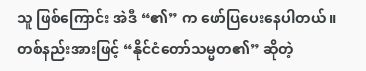သူ ဖြစ်ကြောင်း အဲဒီ “၏” က ဖော်ပြပေးနေပါတယ်။ တစ်နည်းအားဖြင့် “နိုင်ငံတော်သမ္မတ၏” ဆိုတဲ့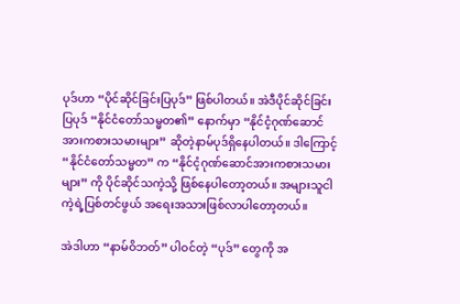ပုဒ်ဟာ “ပိုင်ဆိုင်ခြင်းပြပုဒ်” ဖြစ်ပါတယ်။ အဲဒီပိုင်ဆိုင်ခြင်းပြပုဒ် “နိုင်ငံတော်သမ္မတ၏” နောက်မှာ “နိုင်ငံ့ဂုဏ်ဆောင်အားကစားသမားများ” ဆိုတဲ့နာမ်ပုဒ်ရှိနေပါတယ်။ ဒါကြောင့် “နိုင်ငံတော်သမ္မတ” က “နိုင်ငံ့ဂုဏ်ဆောင်အားကစားသမားများ” ကို ပိုင်ဆိုင်သကဲ့သို့ ဖြစ်နေပါတော့တယ်။ အများသူငါ ကဲ့ရဲ့ပြစ်တင်ဖွယ် အရေးအသားဖြစ်လာပါတော့တယ်။

အဲဒါဟာ “နာမ်ဝိဘတ်” ပါဝင်တဲ့ “ပုဒ်” တွေကို အ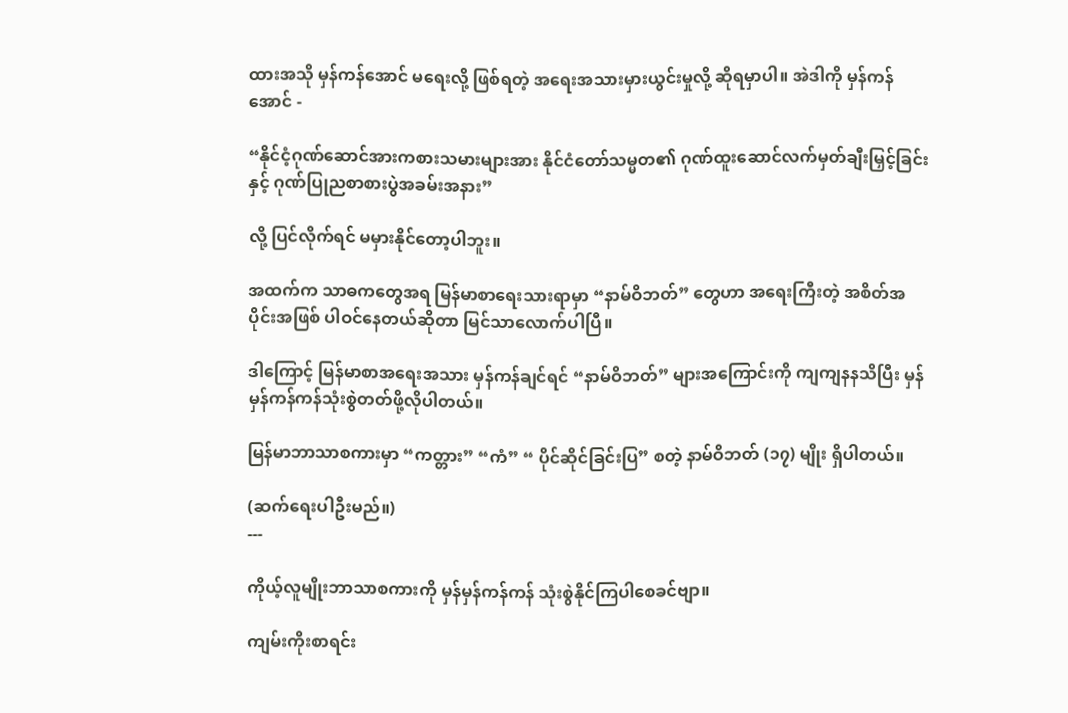ထားအသို မှန်ကန်အောင် မရေးလို့ ဖြစ်ရတဲ့ အရေးအသားမှားယွင်းမှုလို့ ဆိုရမှာပါ။ အဲဒါကို မှန်ကန်အောင် -

“နိုင်ငံ့ဂုဏ်ဆောင်အားကစားသမားများအား နိုင်ငံတော်သမ္မတ၏ ဂုဏ်ထူးဆောင်လက်မှတ်ချီးမြှင့်ခြင်းနှင့် ဂုဏ်ပြုညစာစားပွဲအခမ်းအနား”

လို့ ပြင်လိုက်ရင် မမှားနိုင်တော့ပါဘူး။

အထက်က သာဓကတွေအရ မြန်မာစာရေးသားရာမှာ “နာမ်ဝိဘတ်” တွေဟာ အရေးကြီးတဲ့ အစိတ်အပိုင်းအဖြစ် ပါဝင်နေတယ်ဆိုတာ မြင်သာလောက်ပါပြီ။

ဒါကြောင့် မြန်မာစာအရေးအသား မှန်ကန်ချင်ရင် “နာမ်ဝိဘတ်” များအကြောင်းကို ကျကျနနသိပြီး မှန်မှန်ကန်ကန်သုံးစွဲတတ်ဖို့လိုပါတယ်။

မြန်မာဘာသာစကားမှာ “ကတ္တား” “ကံ” “ ပိုင်ဆိုင်ခြင်းပြ” စတဲ့ နာမ်ဝိဘတ် (၁၇) မျိုး ရှိပါတယ်။

(ဆက်ရေးပါဦးမည်။)
---

ကိုယ့်လူမျိုးဘာသာစကားကို မှန်မှန်ကန်ကန် သုံးစွဲနိုင်ကြပါစေခင်ဗျာ။

ကျမ်းကိုးစာရင်း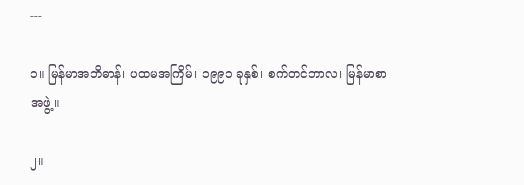---

၁။ မြန်မာအဘိဓာန်၊ ပထမအကြိမ်၊ ၁၉၉၁ ခုနှစ်၊ စက်တင်ဘာလ၊ မြန်မာစာအဖွဲ့။

၂။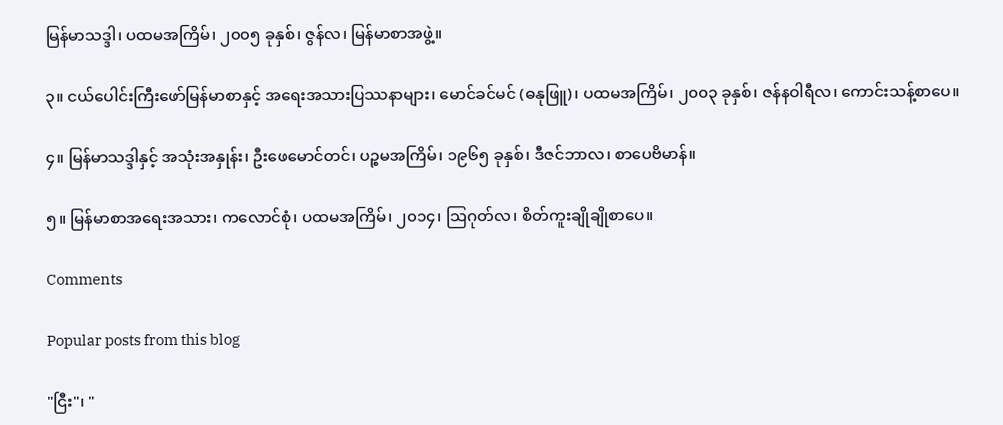မြန်မာသဒ္ဒါ၊ ပထမအကြိမ်၊ ၂၀၀၅ ခုနှစ်၊ ဇွန်လ၊ မြန်မာစာအဖွဲ့။

၃။ ငယ်ပေါင်းကြီးဖော်မြန်မာစာနှင့် အရေးအသားပြဿနာများ၊ မောင်ခင်မင် (ဓနုဖြူ)၊ ပထမအကြိမ်၊ ၂၀၀၃ ခုနှစ်၊ ဇန်နဝါရီလ၊ ကောင်းသန့်စာပေ။

၄။ မြန်မာသဒ္ဒါနှင့် အသုံးအနှုန်း၊ ဦးဖေမောင်တင်၊ ပဉ္စမအကြိမ်၊ ၁၉၆၅ ခုနှစ်၊ ဒီဇင်ဘာလ၊ စာပေဗိမာန်။

၅။ မြန်မာစာအရေးအသား၊ ကလောင်စုံ၊ ပထမအကြိမ်၊ ၂၀၁၄၊ သြဂုတ်လ၊ စိတ်ကူးချိုချိုစာပေ။

Comments

Popular posts from this blog

"ငြီး"၊ "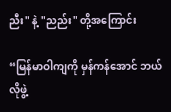ညီး" နဲ့ "ညည်း" တို့အကြောင်း

“မြန်မာဝါကျကို မှန်ကန်အောင် ဘယ်လိုဖွဲ့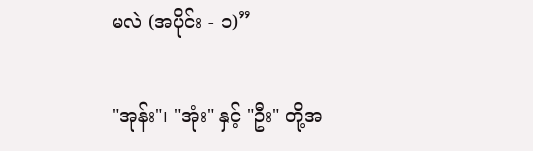မလဲ (အပိုင်း - ၁)”

"အုန်း"၊ "အုံး" နှင့် "ဦး" တို့အ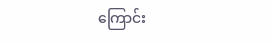ကြောင်း